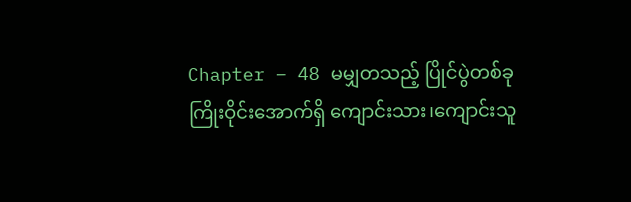Chapter – 48 မမျှတသည့် ပြိုင်ပွဲတစ်ခု
ကြိုးဝိုင်းအောက်ရှိ ကျောင်းသား၊ကျောင်းသူ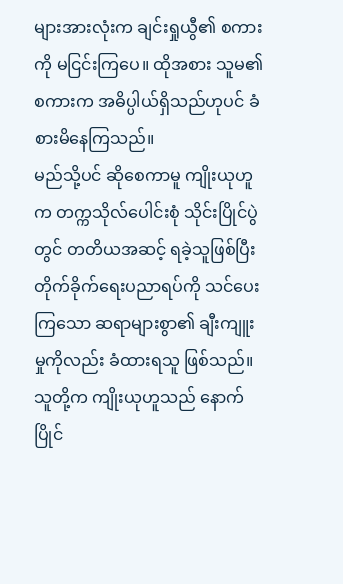များအားလုံးက ချင်းရှုယွီ၏ စကားကို မငြင်းကြပေ။ ထိုအစား သူမ၏ စကားက အဓိပ္ပါယ်ရှိသည်ဟုပင် ခံစားမိနေကြသည်။
မည်သို့ပင် ဆိုစေကာမူ ကျိုးယုဟူက တက္ကသိုလ်ပေါင်းစုံ သိုင်းပြိုင်ပွဲတွင် တတိယအဆင့် ရခဲ့သူဖြစ်ပြီး တိုက်ခိုက်ရေးပညာရပ်ကို သင်ပေးကြသော ဆရာများစွာ၏ ချီးကျူးမှုကိုလည်း ခံထားရသူ ဖြစ်သည်။ သူတို့က ကျိုးယုဟူသည် နောက်ပြိုင်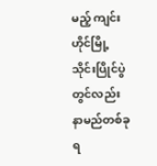မည့် ကျင်းဟိုင်မြို့ သိုင်းပြိုင်ပွဲတွင်လည်း နာမည်တစ်ခု ရ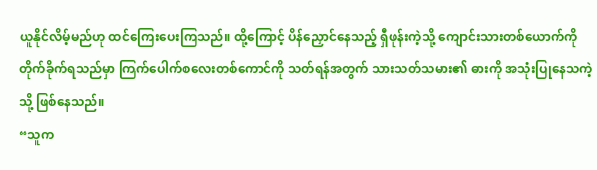ယူနိုင်လိမ့်မည်ဟု ထင်ကြေးပေးကြသည်။ ထို့ကြောင့် ပိန်ညှောင်နေသည့် ရှီဖုန်းကဲ့သို့ ကျောင်းသားတစ်ယောက်ကို တိုက်ခိုက်ရသည်မှာ ကြက်ပေါက်စလေးတစ်ကောင်ကို သတ်ရန်အတွက် သားသတ်သမား၏ ဓားကို အသုံးပြုနေသကဲ့သို့ ဖြစ်နေသည်။
“သူက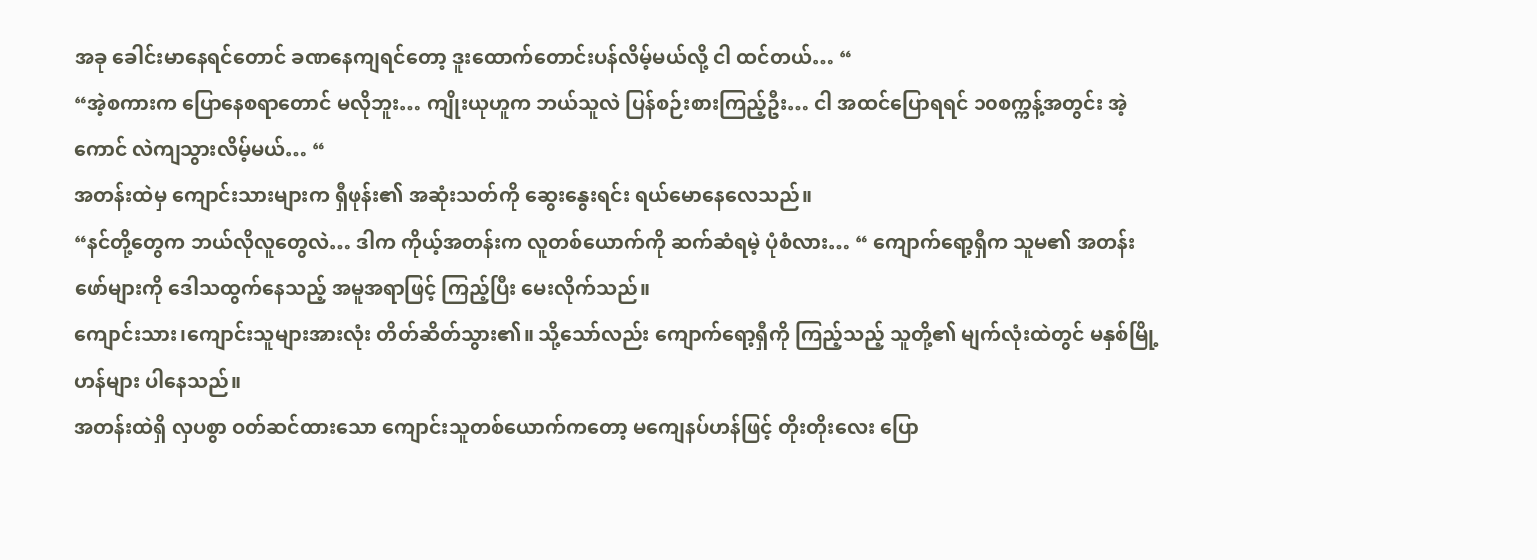အခု ခေါင်းမာနေရင်တောင် ခဏနေကျရင်တော့ ဒူးထောက်တောင်းပန်လိမ့်မယ်လို့ ငါ ထင်တယ်… “
“အဲ့စကားက ပြောနေစရာတောင် မလိုဘူး… ကျိုးယုဟူက ဘယ်သူလဲ ပြန်စဉ်းစားကြည့်ဦး… ငါ အထင်ပြောရရင် ၁၀စက္ကန့်အတွင်း အဲ့ကောင် လဲကျသွားလိမ့်မယ်… “
အတန်းထဲမှ ကျောင်းသားများက ရှီဖုန်း၏ အဆုံးသတ်ကို ဆွေးနွေးရင်း ရယ်မောနေလေသည်။
“နင်တို့တွေက ဘယ်လိုလူတွေလဲ… ဒါက ကိုယ့်အတန်းက လူတစ်ယောက်ကို ဆက်ဆံရမဲ့ ပုံစံလား… “ ကျောက်ရော့ရှီက သူမ၏ အတန်းဖော်များကို ဒေါသထွက်နေသည့် အမူအရာဖြင့် ကြည့်ပြီး မေးလိုက်သည်။
ကျောင်းသား၊ကျောင်းသူများအားလုံး တိတ်ဆိတ်သွား၏။ သို့သော်လည်း ကျောက်ရော့ရှီကို ကြည့်သည့် သူတို့၏ မျက်လုံးထဲတွင် မနှစ်မြို့ဟန်များ ပါနေသည်။
အတန်းထဲရှိ လှပစွာ ဝတ်ဆင်ထားသော ကျောင်းသူတစ်ယောက်ကတော့ မကျေနပ်ဟန်ဖြင့် တိုးတိုးလေး ပြော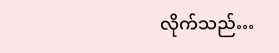လိုက်သည်…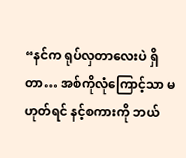“နင်က ရုပ်လှတာလေးပဲ ရှိတာ… အစ်ကိုလုံကြောင့်သာ မဟုတ်ရင် နင့်စကားကို ဘယ်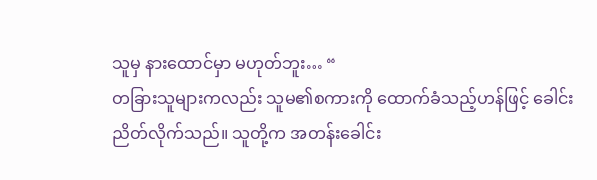သူမှ နားထောင်မှာ မဟုတ်ဘူး… “
တခြားသူများကလည်း သူမ၏စကားကို ထောက်ခံသည့်ဟန်ဖြင့် ခေါင်းညိတ်လိုက်သည်။ သူတို့က အတန်းခေါင်း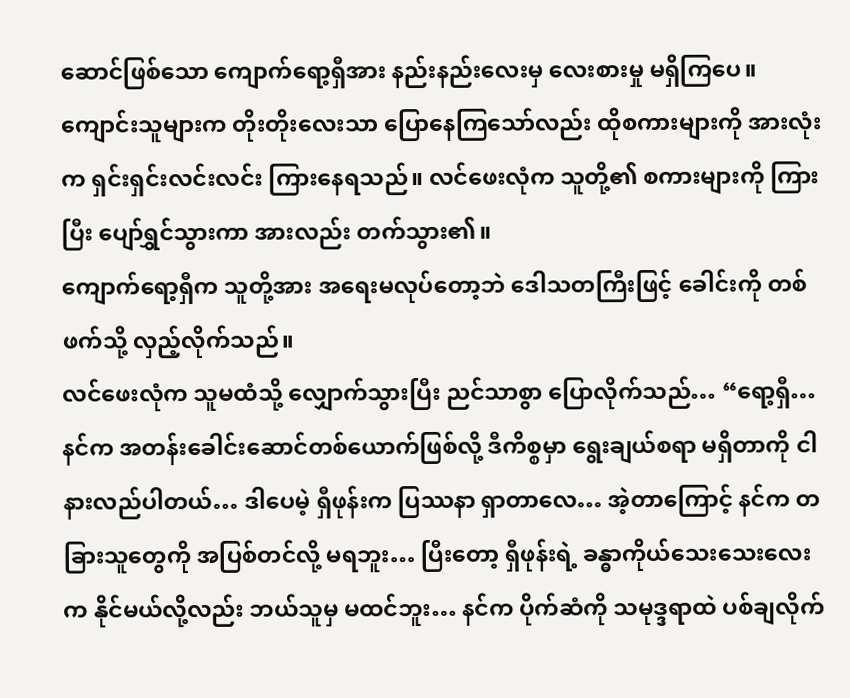ဆောင်ဖြစ်သော ကျောက်ရော့ရှီအား နည်းနည်းလေးမှ လေးစားမှု မရှိကြပေ။
ကျောင်းသူများက တိုးတိုးလေးသာ ပြောနေကြသော်လည်း ထိုစကားများကို အားလုံးက ရှင်းရှင်းလင်းလင်း ကြားနေရသည်။ လင်ဖေးလုံက သူတို့၏ စကားများကို ကြားပြီး ပျော်ရွှင်သွားကာ အားလည်း တက်သွား၏။
ကျောက်ရော့ရှီက သူတို့အား အရေးမလုပ်တော့ဘဲ ဒေါသတကြီးဖြင့် ခေါင်းကို တစ်ဖက်သို့ လှည့်လိုက်သည်။
လင်ဖေးလုံက သူမထံသို့ လျှောက်သွားပြီး ညင်သာစွာ ပြောလိုက်သည်… “ရော့ရှီ… နင်က အတန်းခေါင်းဆောင်တစ်ယောက်ဖြစ်လို့ ဒီကိစ္စမှာ ရွေးချယ်စရာ မရှိတာကို ငါ နားလည်ပါတယ်… ဒါပေမဲ့ ရှီဖုန်းက ပြဿနာ ရှာတာလေ… အဲ့တာကြောင့် နင်က တခြားသူတွေကို အပြစ်တင်လို့ မရဘူး… ပြီးတော့ ရှီဖုန်းရဲ့ ခန္ဓာကိုယ်သေးသေးလေးက နိုင်မယ်လို့လည်း ဘယ်သူမှ မထင်ဘူး… နင်က ပိုက်ဆံကို သမုဒ္ဒရာထဲ ပစ်ချလိုက်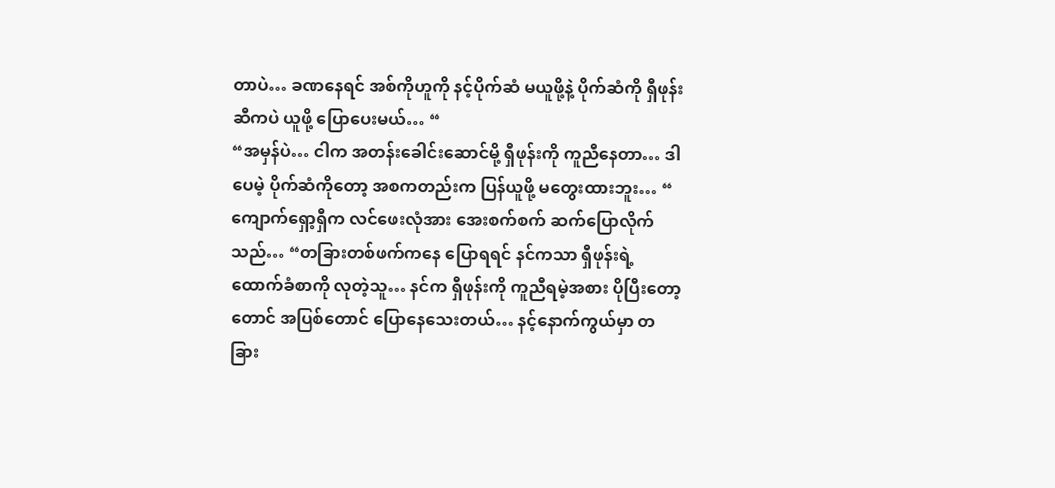တာပဲ… ခဏနေရင် အစ်ကိုဟူကို နင့်ပိုက်ဆံ မယူဖို့နဲ့ ပိုက်ဆံကို ရှီဖုန်းဆီကပဲ ယူဖို့ ပြောပေးမယ်… “
“အမှန်ပဲ… ငါက အတန်းခေါင်းဆောင်မို့ ရှီဖုန်းကို ကူညီနေတာ… ဒါပေမဲ့ ပိုက်ဆံကိုတော့ အစကတည်းက ပြန်ယူဖို့ မတွေးထားဘူး… “
ကျောက်ရှော့ရှီက လင်ဖေးလုံအား အေးစက်စက် ဆက်ပြောလိုက်သည်… “တခြားတစ်ဖက်ကနေ ပြောရရင် နင်ကသာ ရှီဖုန်းရဲ့ ထောက်ခံစာကို လုတဲ့သူ… နင်က ရှီဖုန်းကို ကူညီရမဲ့အစား ပိုပြီးတော့တောင် အပြစ်တောင် ပြောနေသေးတယ်… နင့်နောက်ကွယ်မှာ တခြား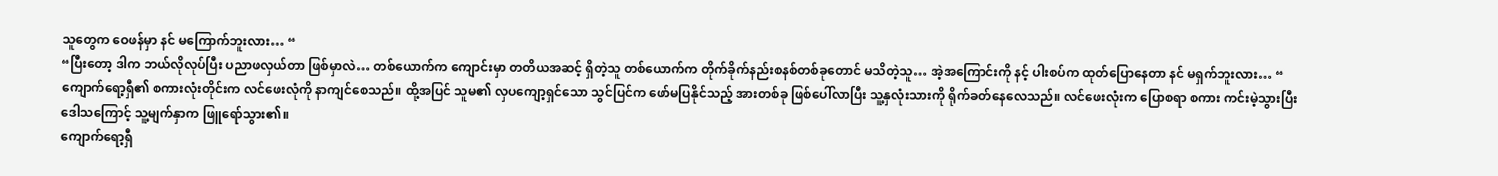သူတွေက ဝေဖန်မှာ နင် မကြောက်ဘူးလား… “
“ပြီးတော့ ဒါက ဘယ်လိုလုပ်ပြီး ပညာဖလှယ်တာ ဖြစ်မှာလဲ… တစ်ယောက်က ကျောင်းမှာ တတိယအဆင့် ရှိတဲ့သူ တစ်ယောက်က တိုက်ခိုက်နည်းစနစ်တစ်ခုတောင် မသိတဲ့သူ… အဲ့အကြောင်းကို နင့် ပါးစပ်က ထုတ်ပြောနေတာ နင် မရှက်ဘူးလား… “
ကျောက်ရော့ရှီ၏ စကားလုံးတိုင်းက လင်ဖေးလုံကို နာကျင်စေသည်။ ထို့အပြင် သူမ၏ လှပကျော့ရှင်သော သွင်ပြင်က ဖော်မပြနိုင်သည့် အားတစ်ခု ဖြစ်ပေါ်လာပြီး သူ့နှလုံးသားကို ရိုက်ခတ်နေလေသည်။ လင်ဖေးလုံးက ပြောစရာ စကား ကင်းမဲ့သွားပြီး ဒေါသကြောင့် သူ့မျက်နှာက ဖြူရော်သွား၏။
ကျောက်ရော့ရှီ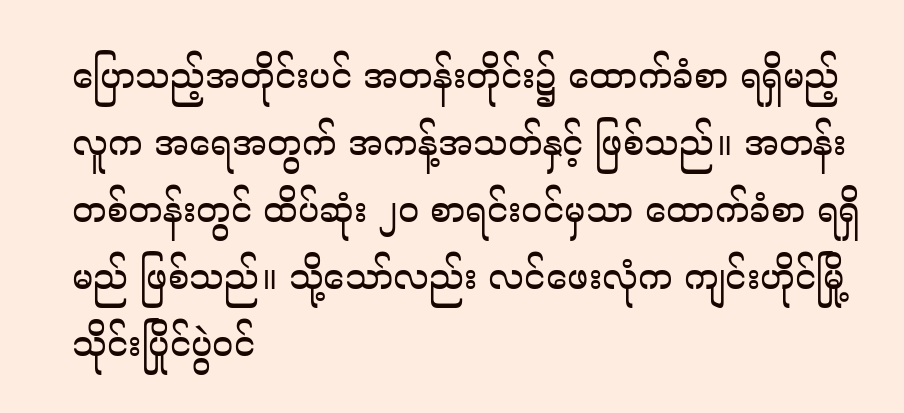ပြောသည့်အတိုင်းပင် အတန်းတိုင်း၌ ထောက်ခံစာ ရရှိမည့် လူက အရေအတွက် အကန့်အသတ်နှင့် ဖြစ်သည်။ အတန်းတစ်တန်းတွင် ထိပ်ဆုံး ၂၀ စာရင်းဝင်မှသာ ထောက်ခံစာ ရရှိမည် ဖြစ်သည်။ သို့သော်လည်း လင်ဖေးလုံက ကျင်းဟိုင်မြို့ သိုင်းပြိုင်ပွဲဝင်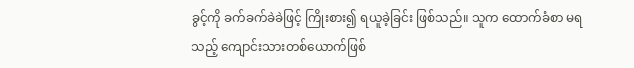ခွင့်ကို ခက်ခက်ခဲခဲဖြင့် ကြိုးစား၍ ရယူခဲ့ခြင်း ဖြစ်သည်။ သူက ထောက်ခံစာ မရသည့် ကျောင်းသားတစ်ယောက်ဖြစ်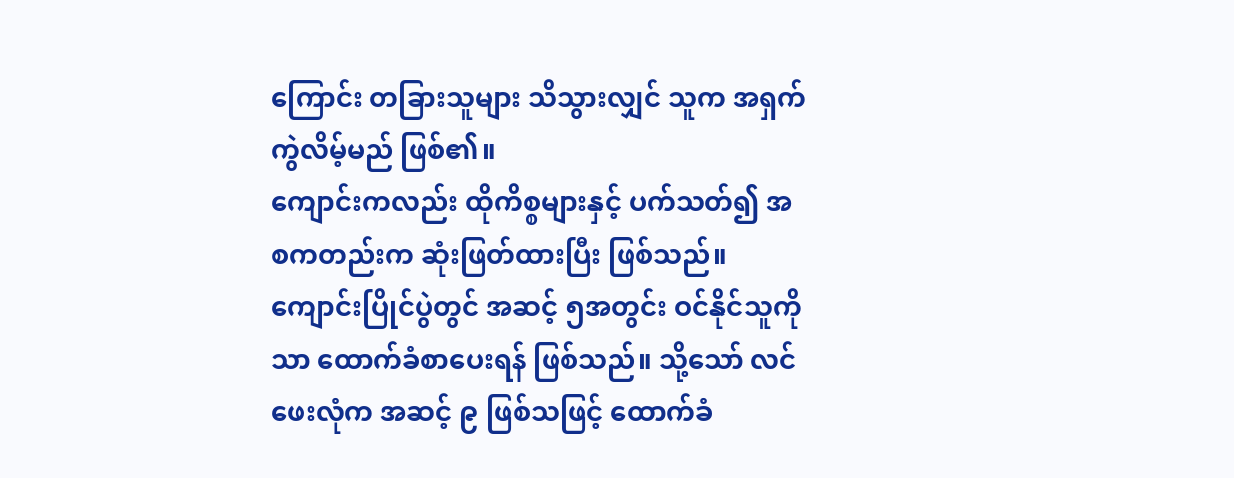ကြောင်း တခြားသူများ သိသွားလျှင် သူက အရှက်ကွဲလိမ့်မည် ဖြစ်၏။
ကျောင်းကလည်း ထိုကိစ္စများနှင့် ပက်သတ်၍ အစကတည်းက ဆုံးဖြတ်ထားပြီး ဖြစ်သည်။ ကျောင်းပြိုင်ပွဲတွင် အဆင့် ၅အတွင်း ဝင်နိုင်သူကိုသာ ထောက်ခံစာပေးရန် ဖြစ်သည်။ သို့သော် လင်ဖေးလုံက အဆင့် ၉ ဖြစ်သဖြင့် ထောက်ခံ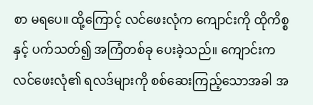စာ မရပေ။ ထို့ကြောင့် လင်ဖေးလုံက ကျောင်းကို ထိုကိစ္စနှင့် ပက်သတ်၍ အကြံတစ်ခု ပေးခဲ့သည်။ ကျောင်းက လင်ဖေးလုံ၏ ရလဒ်များကို စစ်ဆေးကြည့်သောအခါ အ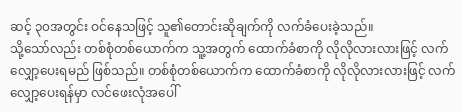ဆင့် ၃၀အတွင်း ဝင်နေသဖြင့် သူ၏တောင်းဆိုချက်ကို လက်ခံပေးခဲ့သည်။
သို့သော်လည်း တစ်စုံတစ်ယောက်က သူ့အတွက် ထောက်ခံစာကို လိုလိုလားလားဖြင့် လက်လျှော့ပေးရမည် ဖြစ်သည်။ တစ်စုံတစ်ယောက်က ထောက်ခံစာကို လိုလိုလားလားဖြင့် လက်လျှော့ပေးရန်မှာ လင်ဖေးလုံအပေါ်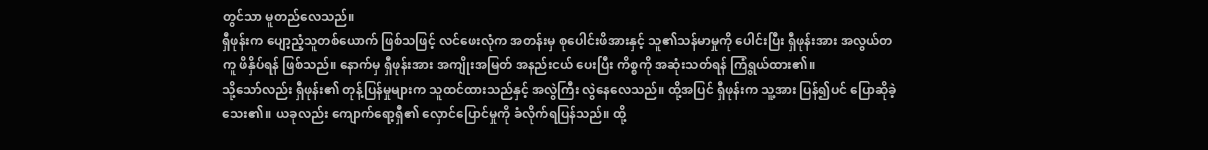တွင်သာ မူတည်လေသည်။
ရှီဖုန်းက ပျော့ညံ့သူတစ်ယောက် ဖြစ်သဖြင့် လင်ဖေးလုံက အတန်းမှ စုပေါင်းဖိအားနှင့် သူ၏သန်မာမှုကို ပေါင်းပြီး ရှီဖုန်းအား အလွယ်တကူ ဖိနှိပ်ရန် ဖြစ်သည်။ နောက်မှ ရှီဖုန်းအား အကျိုးအမြတ် အနည်းငယ် ပေးပြီး ကိစ္စကို အဆုံးသတ်ရန် ကြံရွယ်ထား၏။
သို့သော်လည်း ရှီဖုန်း၏ တုန့်ပြန်မှုများက သူထင်ထားသည်နှင့် အလွဲကြီး လွဲနေလေသည်။ ထို့အပြင် ရှီဖုန်းက သူ့အား ပြန်၍ပင် ပြောဆိုခဲ့သေး၏။ ယခုလည်း ကျောက်ရော့ရှီ၏ လှောင်ပြောင်မှုကို ခံလိုက်ရပြန်သည်။ ထို့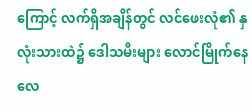ကြောင့် လက်ရှိအချိန်တွင် လင်ဖေးလုံ၏ နှလုံးသားထဲ၌ ဒေါသမီးများ လောင်မြိုက်နေလေ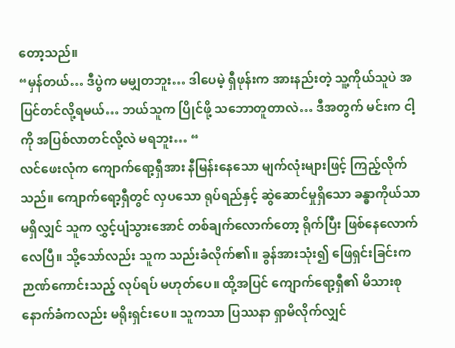တော့သည်။
“မှန်တယ်… ဒီပွဲက မမျှတဘူး… ဒါပေမဲ့ ရှီဖုန်းက အားနည်းတဲ့ သူ့ကိုယ်သူပဲ အပြင်တင်လို့ရမယ်… ဘယ်သူက ပြိုင်ဖို့ သဘောတူတာလဲ… ဒီအတွက် မင်းက ငါ့ကို အပြစ်လာတင်လို့လဲ မရဘူး… “
လင်ဖေးလုံက ကျောက်ရော့ရှီအား နီမြန်းနေသော မျက်လုံးများဖြင့် ကြည့်လိုက်သည်။ ကျောက်ရော့ရှီတွင် လှပသော ရုပ်ရည်နှင့် ဆွဲဆောင်မှုရှိသော ခန္ဓာကိုယ်သာ မရှိလျှင် သူက လွှင့်ပျံသွားအောင် တစ်ချက်လောက်တော့ ရိုက်ပြီး ဖြစ်နေလောက်လေပြီ။ သို့သော်လည်း သူက သည်းခံလိုက်၏။ ခွန်အားသုံး၍ ဖြေရှင်းခြင်းက ဉာဏ်ကောင်းသည့် လုပ်ရပ် မဟုတ်ပေ။ ထို့အပြင် ကျောက်ရော့ရှီ၏ မိသားစုနောက်ခံကလည်း မရိုးရှင်းပေ။ သူကသာ ပြဿနာ ရှာမိလိုက်လျှင်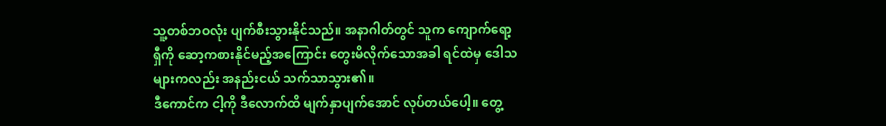သူ့တစ်ဘဝလုံး ပျက်စီးသွားနိုင်သည်။ အနာဂါတ်တွင် သူက ကျောက်ရော့ရှီကို ဆော့ကစားနိုင်မည့်အကြောင်း တွေးမိလိုက်သောအခါ ရင်ထဲမှ ဒေါသများကလည်း အနည်းငယ် သက်သာသွား၏။
ဒီကောင်က ငါ့ကို ဒီလောက်ထိ မျက်နှာပျက်အောင် လုပ်တယ်ပေါ့။ တွေ့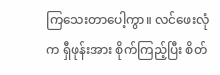ကြသေးတာပေါ့ကွာ။ လင်ဖေးလုံက ရှီဖုန်းအား စိုက်ကြည့်ပြီး စိတ်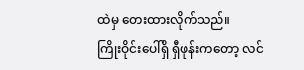ထဲမှ တေးထားလိုက်သည်။
ကြိုးဝိုင်းပေါ်ရှိ ရှီဖုန်းကတော့ လင်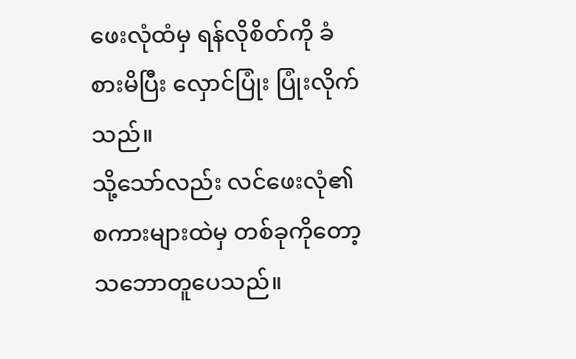ဖေးလုံထံမှ ရန်လိုစိတ်ကို ခံစားမိပြီး လှောင်ပြုံး ပြုံးလိုက်သည်။
သို့သော်လည်း လင်ဖေးလုံ၏ စကားများထဲမှ တစ်ခုကိုတော့ သဘောတူပေသည်။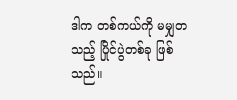ဒါက တစ်ကယ်ကို မမျှတသည့် ပြိုင်ပွဲတစ်ခု ဖြစ်သည်။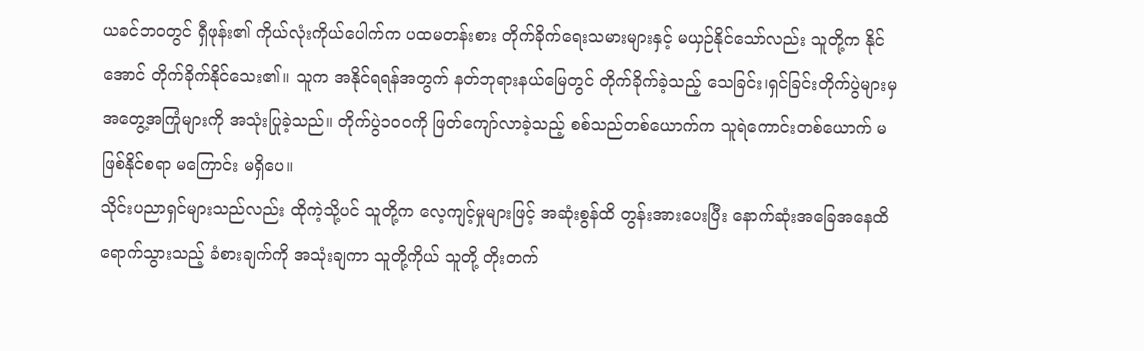ယခင်ဘဝတွင် ရှီဖုန်း၏ ကိုယ်လုံးကိုယ်ပေါက်က ပထမတန်းစား တိုက်ခိုက်ရေးသမားများနှင့် မယှဉ်နိုင်သော်လည်း သူတို့က နိုင်အောင် တိုက်ခိုက်နိုင်သေး၏။ သူက အနိုင်ရရန်အတွက် နတ်ဘုရားနယ်မြေတွင် တိုက်ခိုက်ခဲ့သည့် သေခြင်း၊ရှင်ခြင်းတိုက်ပွဲများမှ အတွေ့အကြုံများကို အသုံးပြုခဲ့သည်။ တိုက်ပွဲ၁၀၀ကို ဖြတ်ကျော်လာခဲ့သည့် စစ်သည်တစ်ယောက်က သူရဲကောင်းတစ်ယောက် မဖြစ်နိုင်စရာ မကြောင်း မရှိပေ။
သိုင်းပညာရှင်များသည်လည်း ထိုကဲ့သို့ပင် သူတို့က လေ့ကျင့်မှုများဖြင့် အဆုံးစွန်ထိ တွန်းအားပေးပြီး နောက်ဆုံးအခြေအနေထိ ရောက်သွားသည့် ခံစားချက်ကို အသုံးချကာ သူတို့ကိုယ် သူတို့ တိုးတက်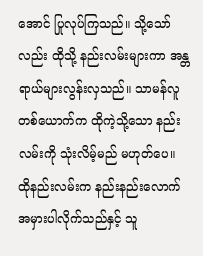အောင် ပြုလုပ်ကြသည်။ သို့သော်လည်း ထိုသို့ နည်းလမ်းများကာ အန္တရာယ်များလွန်းလှသည်။ သာမန်လူတစ်ယောက်က ထိုကဲ့သို့သော နည်းလမ်းကို သုံးလိမ့်မည် မဟုတ်ပေ။ ထိုနည်းလမ်းက နည်းနည်းလောက် အမှားပါလိုက်သည်နှင့် သူ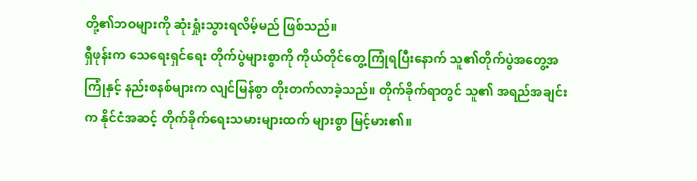တို့၏ဘဝများကို ဆုံးရှုံးသွားရလိမ့်မည် ဖြစ်သည်။
ရှီဖုန်းက သေရေးရှင်ရေး တိုက်ပွဲများစွာကို ကိုယ်တိုင်တွေ့ကြုံရပြီးနောက် သူ၏တိုက်ပွဲအတွေ့အကြုံနှင့် နည်းစနစ်များက လျင်မြန်စွာ တိုးတက်လာခဲ့သည်။ တိုက်ခိုက်ရာတွင် သူ၏ အရည်အချင်းက နိုင်ငံအဆင့် တိုက်ခိုက်ရေးသမားများထက် များစွာ မြင့်မား၏။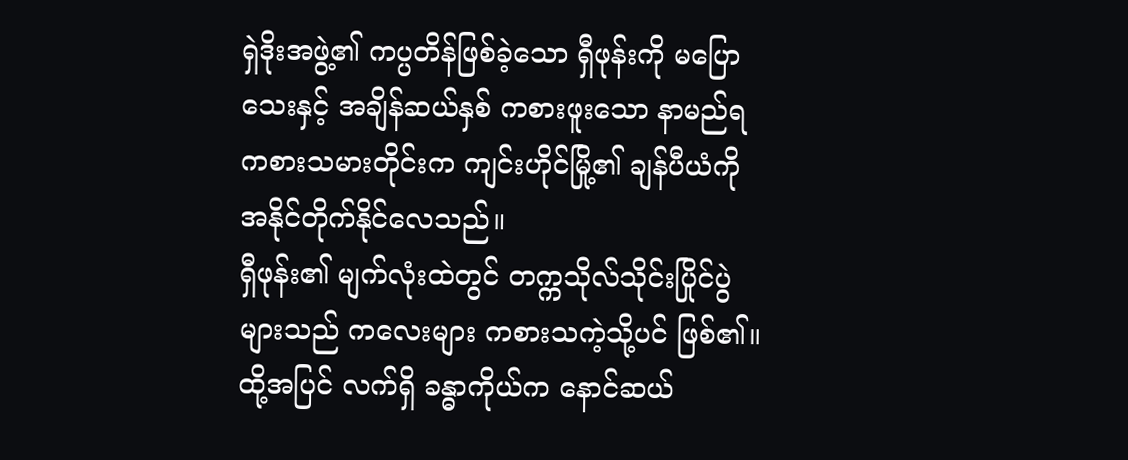ရှဲဒိုးအဖွဲ့၏ ကပ္ပတိန်ဖြစ်ခဲ့သော ရှီဖုန်းကို မပြောသေးနှင့် အချိန်ဆယ်နှစ် ကစားဖူးသော နာမည်ရ ကစားသမားတိုင်းက ကျင်းဟိုင်မြို့၏ ချန်ပီယံကို အနိုင်တိုက်နိုင်လေသည်။
ရှီဖုန်း၏ မျက်လုံးထဲတွင် တက္ကသိုလ်သိုင်းပြိုင်ပွဲများသည် ကလေးများ ကစားသကဲ့သို့ပင် ဖြစ်၏။ ထို့အပြင် လက်ရှိ ခန္ဓာကိုယ်က နောင်ဆယ်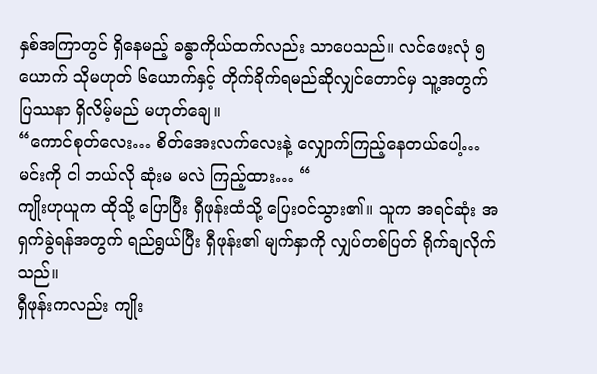နှစ်အကြာတွင် ရှိနေမည့် ခန္ဓာကိုယ်ထက်လည်း သာပေသည်။ လင်ဖေးလုံ ၅ယောက် သိုမဟုတ် ၆ယောက်နှင့် တိုက်ခိုက်ရမည်ဆိုလျှင်တောင်မှ သူ့အတွက် ပြဿနာ ရှိလိမ့်မည် မဟုတ်ချေ။
“ကောင်စုတ်လေး… စိတ်အေးလက်လေးနဲ့ လျှောက်ကြည့်နေတယ်ပေါ့… မင်းကို ငါ ဘယ်လို ဆုံးမ မလဲ ကြည့်ထား… “
ကျိုးဟုယူက ထိုသို့ ပြောပြီး ရှီဖုန်းထံသို့ ပြေးဝင်သွား၏။ သူက အရင်ဆုံး အရှက်ခွဲရန်အတွက် ရည်ရွယ်ပြီး ရှီဖုန်း၏ မျက်နှာကို လျှပ်တစ်ပြတ် ရိုက်ချလိုက်သည်။
ရှီဖုန်းကလည်း ကျိုး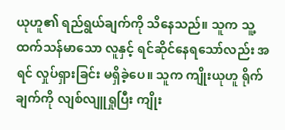ယုဟူ၏ ရည်ရွယ်ချက်ကို သိနေသည်။ သူက သူ့ထက်သန်မာသော လူနှင့် ရင်ဆိုင်နေရသော်လည်း အရင် လှုပ်ရှားခြင်း မရှိခဲ့ပေ။ သူက ကျိုးယုဟူ ရိုက်ချက်ကို လျစ်လျူရှုပြီး ကျိုး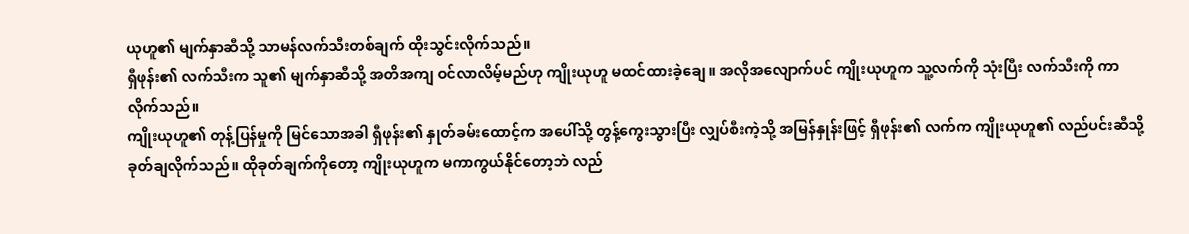ယုဟူ၏ မျက်နှာဆီသို့ သာမန်လက်သီးတစ်ချက် ထိုးသွင်းလိုက်သည်။
ရှီဖုန်း၏ လက်သီးက သူ၏ မျက်နှာဆီသို့ အတိအကျ ဝင်လာလိမ့်မည်ဟု ကျိုးယုဟူ မထင်ထားခဲ့ချေ။ အလိုအလျောက်ပင် ကျိုးယုဟူက သူ့လက်ကို သုံးပြီး လက်သီးကို ကာလိုက်သည်။
ကျိုးယုဟူ၏ တုန့်ပြန်မှုကို မြင်သောအခါ ရှီဖုန်း၏ နှုတ်ခမ်းထောင့်က အပေါ်သို့ တွန့်ကွေးသွားပြီး လျှပ်စီးကဲ့သို့ အမြန်နှုန်းဖြင့် ရှီဖုန်း၏ လက်က ကျိုးယုဟူ၏ လည်ပင်းဆီသို့ ခုတ်ချလိုက်သည်။ ထိုခုတ်ချက်ကိုတော့ ကျိုးယုဟူက မကာကွယ်နိုင်တော့ဘဲ လည်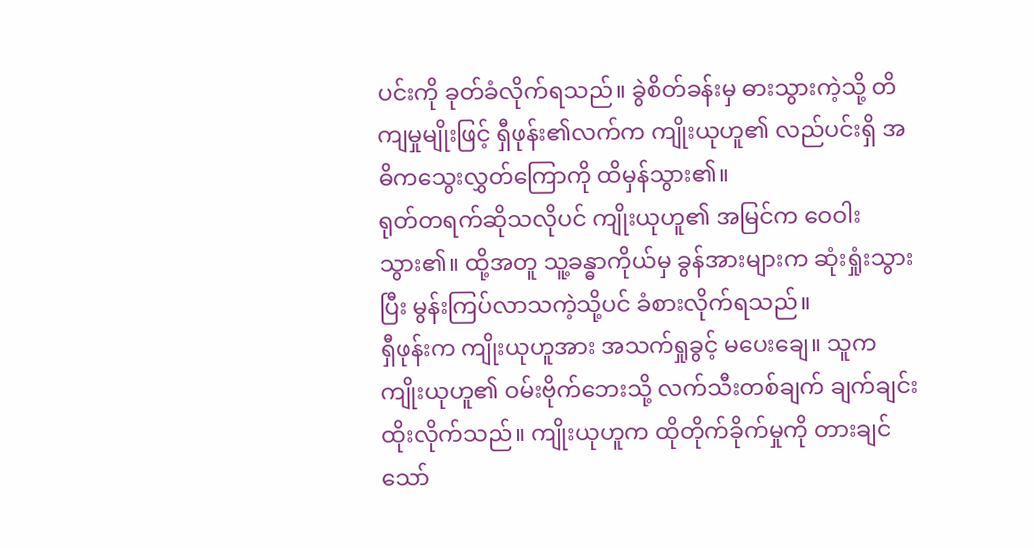ပင်းကို ခုတ်ခံလိုက်ရသည်။ ခွဲစိတ်ခန်းမှ ဓားသွားကဲ့သို့ တိကျမှုမျိုးဖြင့် ရှီဖုန်း၏လက်က ကျိုးယုဟူ၏ လည်ပင်းရှိ အဓိကသွေးလွှတ်ကြောကို ထိမှန်သွား၏။
ရုတ်တရက်ဆိုသလိုပင် ကျိုးယုဟူ၏ အမြင်က ဝေဝါးသွား၏။ ထို့အတူ သူ့ခန္ဓာကိုယ်မှ ခွန်အားများက ဆုံးရှုံးသွားပြီး မွန်းကြပ်လာသကဲ့သို့ပင် ခံစားလိုက်ရသည်။
ရှီဖုန်းက ကျိုးယုဟူအား အသက်ရှုခွင့် မပေးချေ။ သူက ကျိုးယုဟူ၏ ဝမ်းဗိုက်ဘေးသို့ လက်သီးတစ်ချက် ချက်ချင်း ထိုးလိုက်သည်။ ကျိုးယုဟူက ထိုတိုက်ခိုက်မှုကို တားချင်သော်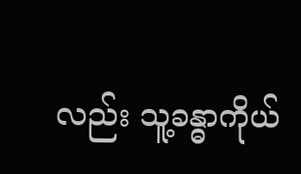လည်း သူ့ခန္ဓာကိုယ်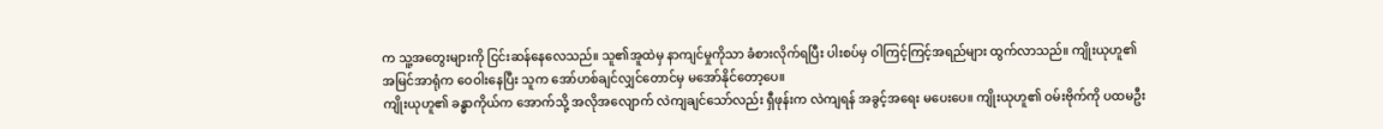က သူ့အတွေးများကို ငြင်းဆန်နေလေသည်။ သူ၏အူထဲမှ နာကျင်မှုကိုသာ ခံစားလိုက်ရပြီး ပါးစပ်မှ ဝါကြင့်ကြင့်အရည်များ ထွက်လာသည်။ ကျိုးယုဟူ၏ အမြင်အာရုံက ဝေဝါးနေပြီး သူက အော်ဟစ်ချင်လျှင်တောင်မှ မအော်နိုင်တော့ပေ။
ကျိုးယုဟူ၏ ခန္ဓာကိုယ်က အောက်သို့ အလိုအလျောက် လဲကျချင်သော်လည်း ရှီဖုန်းက လဲကျရန် အခွင့်အရေး မပေးပေ။ ကျိုးယုဟူ၏ ဝမ်းဗိုက်ကို ပထမဦး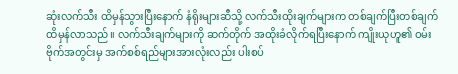ဆုံးလက်သီး ထိမှန်သွားပြီးနောက် နံရိုးများဆီသို့ လက်သီးထိုးချက်များက တစ်ချက်ပြီးတစ်ချက် ထိမှန်လာသည်။ လက်သီးချက်များကို ဆက်တိုက် အထိုးခံလိုက်ရပြီးနောက် ကျိုးယုဟူ၏ ဝမ်းဗိုက်အတွင်းမှ အက်စစ်ရည်များအားလုံးလည်း ပါးစပ်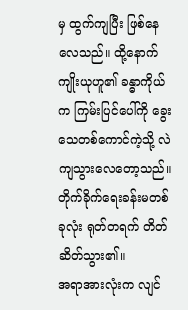မှ ထွက်ကျပြီး ဖြစ်နေလေသည်။ ထို့နောက် ကျိုးယုဟူ၏ ခန္ဓာကိုယ်က ကြမ်းပြင်ပေါ်ကို ခွေးသေတစ်ကောင်ကဲ့သို့ လဲကျသွားလေတော့သည်။
တိုက်ခိုက်ရေးခန်းမတစ်ခုလုံး ရုတ်တရက် တိတ်ဆိတ်သွား၏။
အရာအားလုံးက လျင်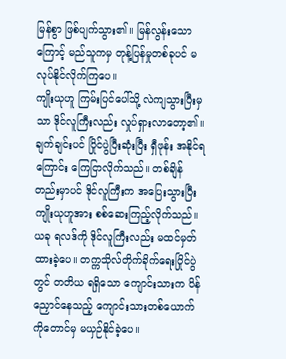မြန်စွာ ဖြစ်ပျက်သွား၏။ မြန်လွန်းသောကြောင့် မည်သူကမှ တုန့်ပြန်မှုတစ်ခုပင် မလုပ်နိုင်လိုက်ကြပေ။
ကျိုးယုဟူ ကြမ်းပြင်ပေါ်သို့ လဲကျသွားပြီးမှသာ ဒိုင်လူကြီးလည်း လှုပ်ရှားလာတော့၏။ ချက်ချင်းပင် ပြိုင်ပွဲပြီးဆုံးပြီး ရှီဖုန်း အနိုင်ရကြောင်း ကြေငြာလိုက်သည်။ တစ်ချိန်တည်းမှာပင် ဒိုင်လူကြီးက အပြေးသွားပြီး ကျိုးယုဟူအား စစ်ဆေးကြည့်လိုက်သည်။
ယခု ရလဒ်ကို ဒိုင်လူကြီးလည်း မထင်မှတ် ထားခဲ့ပေ။ တက္ကသိုလ်တိုက်ခိုက်ရေးပြိုင်ပွဲတွင် တတိယ ရရှိသော ကျောင်းသားက ပိန်ညှောင်နေသည့် ကျောင်းသားတစ်ယောက်ကိုတောင်မှ မယှဉ်နိုင်ခဲ့ပေ။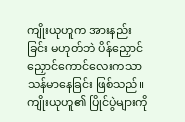ကျိုးယုဟူက အားနည်းခြင်း မဟုတ်ဘဲ ပိန်ညှောင်ညှောင်ကောင်လေးကသာ သန်မာနေခြင်း ဖြစ်သည်။ ကျိုးယုဟူ၏ ပြိုင်ပွဲများကို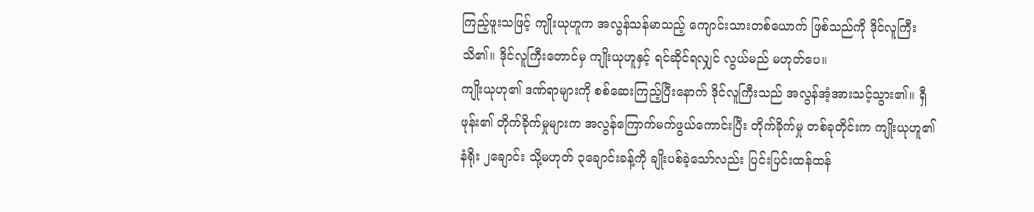ကြည့်ဖူးသဖြင့် ကျိုးယုဟူက အလွန်သန်မာသည့် ကျောင်းသားတစ်ယောက် ဖြစ်သည်ကို ဒိုင်လူကြီး သိ၏။ ဒိုင်လူကြီးတောင်မှ ကျိုးယုဟူနှင့် ရင်ဆိုင်ရလျှင် လွယ်မည် မဟုတ်ပေ။
ကျိုးယုဟု၏ ဒဏ်ရာများကို စစ်ဆေးကြည့်ပြီးနောက် ဒိုင်လူကြီးသည် အလွန်အံ့အားသင့်သွား၏။ ရှီဖုန်း၏ တိုက်ခိုက်မှုများက အလွန်ကြောက်မက်ဖွယ်ကောင်းပြီး တိုက်ခိုက်မှု တစ်ခုတိုင်းက ကျိုးယုဟူ၏ နံရိုး ၂ချောင်း သို့မဟုတ် ၃ချောင်းခန့်ကို ချိုးပစ်ခဲ့သော်လည်း ပြင်းပြင်းထန်ထန်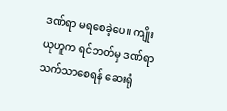ဒဏ်ရာ မရစေခဲ့ပေ။ ကျိုးယုဟူက ရင်ဘတ်မှ ဒဏ်ရာ သက်သာစေရန် ဆေးရုံ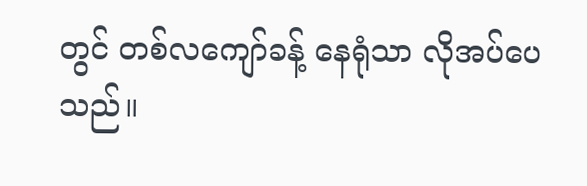တွင် တစ်လကျော်ခန့် နေရုံသာ လိုအပ်ပေသည်။